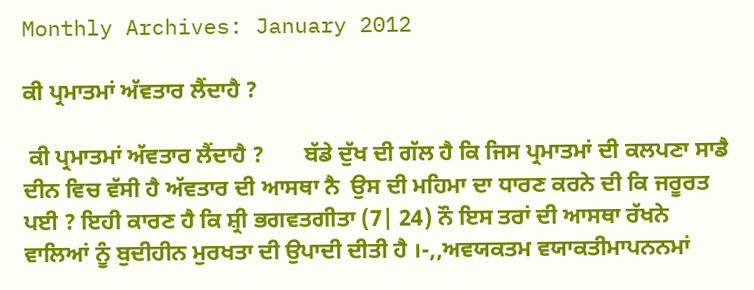Monthly Archives: January 2012

ਕੀ ਪ੍ਰਮਾਤਮਾਂ ਅੱਵਤਾਰ ਲੈਂਦਾਹੈ ?

 ਕੀ ਪ੍ਰਮਾਤਮਾਂ ਅੱਵਤਾਰ ਲੈਂਦਾਹੈ ?       ਬੱਡੇ ਦੁੱਖ ਦੀ ਗੱਲ ਹੈ ਕਿ ਜਿਸ ਪ੍ਰਮਾਤਮਾਂ ਦੀ ਕਲਪਣਾ ਸਾਡੈ ਦੀਨ ਵਿਚ ਵੱਸੀ ਹੈ ਅੱਵਤਾਰ ਦੀ ਆਸਥਾ ਨੈ  ਉਸ ਦੀ ਮਹਿਮਾ ਦਾ ਧਾਰਣ ਕਰਨੇ ਦੀ ਕਿ ਜਰੂਰਤ ਪਈ ? ਇਹੀ ਕਾਰਣ ਹੈ ਕਿ ਸ਼੍ਰੀ ਭਗਵਤਗੀਤਾ (7| 24) ਨੌ ਇਸ ਤਰਾਂ ਦੀ ਆਸਥਾ ਰੱਖਨੇ ਵਾਲਿਆਂ ਨੂੰ ਬੁਦੀਹੀਨ ਮੁਰਖਤਾ ਦੀ ਉਪਾਦੀ ਦੀਤੀ ਹੈ ।-,,ਅਵਯਕਤਮ ਵਯਾਕਤੀਮਾਪਨਨਮਾਂ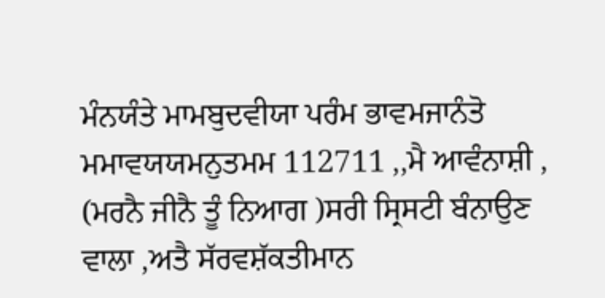ਮੰਨਯੰਤੇ ਮਾਮਬੁਦਵੀਯਾ ਪਰੰਮ ਭਾਵਮਜਾਨੰਤੋ ਮਮਾਵਯਯਮਨੁਤਮਮ 112711 ,,ਮੈ ਆਵੰਨਾਸ਼ੀ , (ਮਰਨੈ ਜੀਨੈ ਤੂੰ ਨਿਆਗ )ਸਰੀ ਸ੍ਰਿਸਟੀ ਬੰਨਾਉਣ ਵਾਲਾ ,ਅਤੈ ਸੱਰਵਸ਼ੱਕਤੀਮਾਨ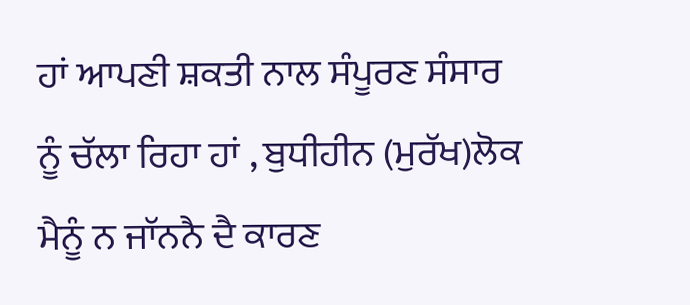ਹਾਂ ਆਪਣੀ ਸ਼ਕਤੀ ਨਾਲ ਸੰਪੂਰਣ ਸੰਸਾਰ ਨੂੰ ਚੱਲਾ ਰਿਹਾ ਹਾਂ , ਬੁਧੀਹੀਨ (ਮੁਰੱਖ)ਲੋਕ ਮੈਨੂੰ ਨ ਜਾੱਨਨੈ ਦੈ ਕਾਰਣ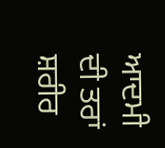ਆਦਮੀ ਦੀ ਤਰਾਂ ਸ਼ਰੀਰ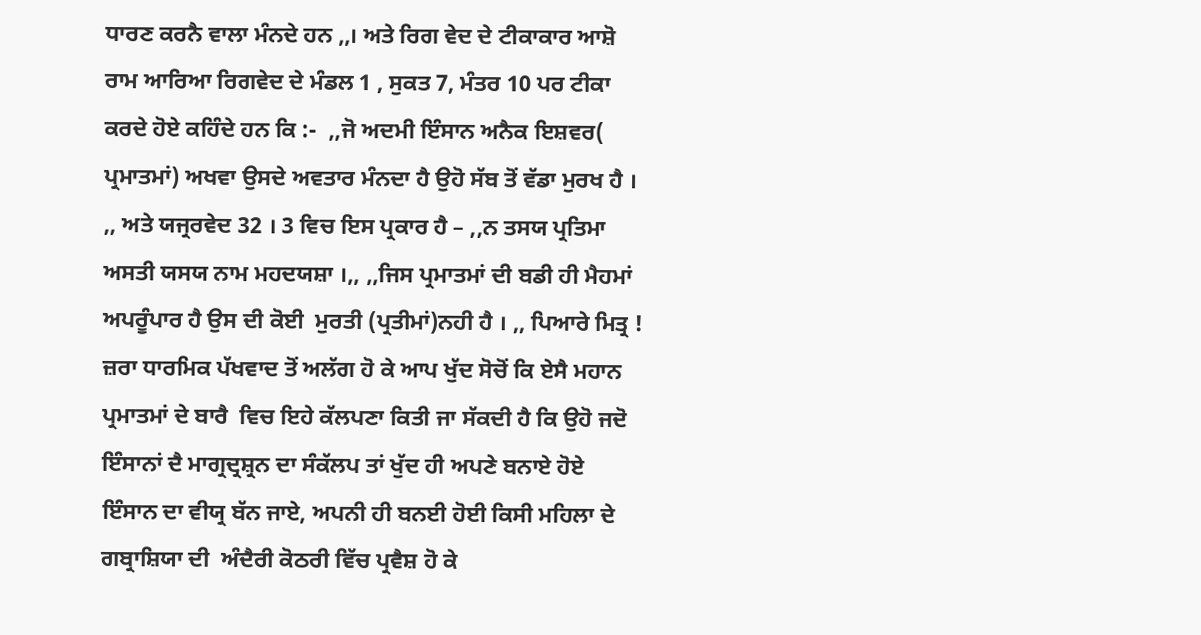ਧਾਰਣ ਕਰਨੈ ਵਾਲਾ ਮੰਨਦੇ ਹਨ ,,। ਅਤੇ ਰਿਗ ਵੇਦ ਦੇ ਟੀਕਾਕਾਰ ਆਸ਼ੋ ਰਾਮ ਆਰਿਆ ਰਿਗਵੇਦ ਦੇ ਮੰਡਲ 1 , ਸੁਕਤ 7, ਮੰਤਰ 10 ਪਰ ਟੀਕਾ    ਕਰਦੇ ਹੋਏ ਕਹਿੰਦੇ ਹਨ ਕਿ :-  ,,ਜੋ ਅਦਮੀ ਇੰਸਾਨ ਅਨੈਕ ਇਸ਼ਵਰ( ਪ੍ਰਮਾਤਮਾਂ) ਅਖਵਾ ਉਸਦੇ ਅਵਤਾਰ ਮੰਨਦਾ ਹੈ ਉਹੋ ਸੱਬ ਤੋਂ ਵੱਡਾ ਮੁਰਖ ਹੈ । ,, ਅਤੇ ਯਜ੍ਰਰਵੇਦ 32 । 3 ਵਿਚ ਇਸ ਪ੍ਰਕਾਰ ਹੈ – ,,ਨ ਤਸਯ ਪ੍ਰਤਿਮਾ ਅਸਤੀ ਯਸਯ ਨਾਮ ਮਹਦਯਸ਼ਾ ।,, ,,ਜਿਸ ਪ੍ਰਮਾਤਮਾਂ ਦੀ ਬਡੀ ਹੀ ਮੈਹਮਾਂ ਅਪਰੂੰਪਾਰ ਹੈ ਉਸ ਦੀ ਕੋਈ  ਮੁਰਤੀ (ਪ੍ਰਤੀਮਾਂ)ਨਹੀ ਹੈ । ,, ਪਿਆਰੇ ਮਿਤ੍ਰ ! ਜ਼ਰਾ ਧਾਰਮਿਕ ਪੱਖਵਾਦ ਤੋਂ ਅਲੱਗ ਹੋ ਕੇ ਆਪ ਖੁੱਦ ਸੋਚੋਂ ਕਿ ਏਸੈ ਮਹਾਨ ਪ੍ਰਮਾਤਮਾਂ ਦੇ ਬਾਰੈ  ਵਿਚ ਇਹੇ ਕੱਲਪਣਾ ਕਿਤੀ ਜਾ ਸੱਕਦੀ ਹੈ ਕਿ ਉਹੋ ਜਦੋ ਇੰਸਾਨਾਂ ਦੈ ਮਾਗ੍ਰਦ੍ਰਸ਼੍ਰਨ ਦਾ ਸੰਕੱਲਪ ਤਾਂ ਖੁੱਦ ਹੀ ਅਪਣੇ ਬਨਾਏ ਹੋਏ ਇੰਸਾਨ ਦਾ ਵੀਯ੍ਰ ਬੱਨ ਜਾਏ, ਅਪਨੀ ਹੀ ਬਨਈ ਹੋਈ ਕਿਸੀ ਮਹਿਲਾ ਦੇ ਗਬ੍ਰਾਸ਼ਿਯਾ ਦੀ  ਅੰਦੈਰੀ ਕੋਠਰੀ ਵਿੱਚ ਪ੍ਰਵੈਸ਼ ਹੋ ਕੇ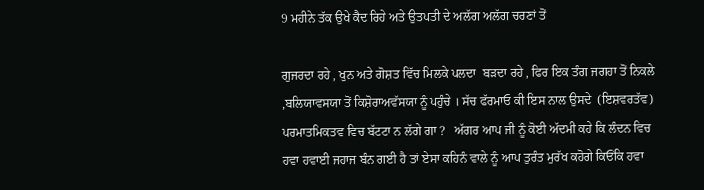9 ਮਹੀਨੇ ਤੱਕ ਉਖੇ ਕੈਦ ਰਿਹੇ ਅਤੇ ਉਤਪਤੀ ਦੇ ਅਲੱਗ ਅਲੱਗ ਚਰਣਾਂ ਤੋਂ

ਗੁਜਰਦਾ ਰਹੇ , ਖੁਨ ਅਤੇ ਗੋਸ਼ਤ ਵਿੱਚ ਮਿਲਕੇ ਪਲਦਾ  ਬਡ਼ਦਾ ਰਹੇ , ਫਿਰ ਇਕ ਤੰਗ ਜਗਹਾ ਤੋਂ ਨਿਕਲੇ ,ਬਲਿਯਾਵਸਯਾ ਤੋਂ ਕਿਸ਼ੋਰਾਅਵੱਸਯਾ ਨੂੰ ਪਹੁੰਚੇ । ਸੱਚ ਫੱਰਮਾਓ ਕੀ ਇਸ ਨਾਲ ਉਸਦੇ  (ਇਸ਼ਵਰਤੱਵ) ਪਰਮਾਤਮਿਕਤਵ ਵਿਚ ਬੱਟਟਾ ਨ ਲੱਗੇ ਗਾ ?   ਅੱਗਰ ਆਪ ਜੀ ਨੂੰ ਕੋਈ ਅੱਦਮੀ ਕਹੇ ਕਿ ਲੰਦਨ ਵਿਚ ਹਵਾ ਹਵਾਈ ਜਹਾਜ ਬੰਨ ਗਈ ਹੈ ਤਾਂ ਏਸਾ ਕਹਿਨੰ ਵਾਲੇ ਨੂੰ ਆਪ ਤੁਰੰਤ ਮੁਰੱਖ ਕਹੋਗੇ ਕਿਓਂਕਿ ਹਵਾ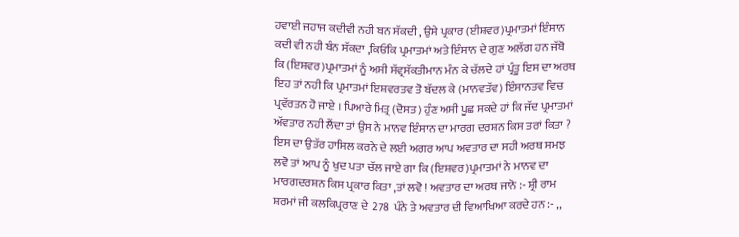ਹਵਾਈ ਜਹਾਜ ਕਦੀਵੀ ਨਹੀ ਬਨ ਸੱਕਦੀ , ਉਸੇ ਪ੍ਰਕਾਰ (ਈਸ਼ਵਰ)ਪ੍ਰਮਾਤਮਾਂ ਇੰਸਾਨ ਕਦੀ ਵੀ ਨਹੀ ਬੰਨ ਸੱਕਦਾ ,ਕਿਓਂਕਿ ਪ੍ਰਮਾਤਮਾਂ ਅਤੇ ਇੰਸਾਨ ਦੇ ਗੁਣ ਅਲੱਗ ਹਨ ਜੱਬੋ ਕਿ (ਇਸ਼ਵਰ)ਪ੍ਰਮਾਤਮਾਂ ਨੂੰ ਅਸੀ ਸੱਵ੍ਰਸੱਕਤੀਮਾਨ ਮੰਨ ਕੇ ਚੱਲਦੇ ਹਾਂ ਪ੍ਰੰਤੂ ਇਸ ਦਾ ਅਰਥ ਇਹ ਤਾਂ ਨਹੀ ਕਿ ਪ੍ਰਮਾਤਮਾਂ ਇਸ਼ਵਰਤਵ ਤੋ ਬੱਦਲ ਕੇ (ਮਾਨਵਤੱਵ) ਇੰਸਾਨਤਵ ਵਿਚ ਪ੍ਰਵੱਰਤਨ ਹੋ ਜਾਏ । ਪਿਆਰੇ ਮਿਤ੍ਰ (ਦੋਸਤ) ਹੁੰਣ ਅਸੀ ਪੂਛ ਸਕਦੇ ਹਾਂ ਕਿ ਜੱਦ ਪ੍ਰਮਾਤਮਾਂ ਅੱਵਤਾਰ ਨਹੀ ਲੈਂਦਾ ਤਾਂ ਉਸ ਨੇ ਮਾਨਵ ਇੰਸਾਨ ਦਾ ਮਾਰਗ ਦਰਸ਼ਨ ਕਿਸ ਤਰਾਂ ਕਿਤਾ ? ਇਸ ਦਾ ਉਤੱਰ ਹਾਸਿਲ ਕਰਨੇ ਦੇ ਲਈ ਅਗਰ ਆਪ ਅਵਤਾਰ ਦਾ ਸਹੀ ਅਰਥ ਸਮਝ ਲਵੋ ਤਾਂ ਆਪ ਨੂੰ ਖੁਦ ਪਤਾ ਚੱਲ ਜਾਏ ਗਾ ਕਿ (ਇਸ਼ਵਰ)ਪ੍ਰਮਾਤਮਾਂ ਨੇ ਮਾਨਵ ਦਾ ਮਾਰਗਦਰਸ਼ਨ ਕਿਸ ਪ੍ਰਕਾਰ ਕਿਤਾ ,ਤਾਂ ਲਵੋ ! ਅਵਤਾਰ ਦਾ ਅਰਥ ਜਾਨੋ :- ਸ਼੍ਰੀ ਰਾਮ ਸ਼ਰਮਾਂ ਜੀ ਕਲਕਿਪ੍ਰਰਾਣ ਦੇ  278  ਪੰਨੇ ਤੇ ਅਵਤਾਰ ਦੀ ਵਿਆਖਿਆ ਕਰਦੇ ਹਨ :- ,,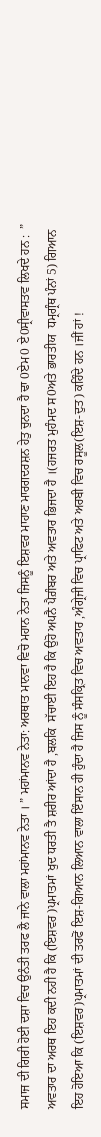ਸਮਾਜ ਦੀ ਗਿਰੀ ਹੋਈ ਦਸ਼ਾ ਵਿਚ ਉਨੰਤੀ ਤਰਫ ਲੈ ਜਾਨੇ ਵਾਲਾ ਮਹਾਂਮਾਨਵ ਨੇਤਾ । ” ਮਹਾਂਮਾਨਵ ਨੇਤਾ: ਅਰਥਾਤ ਮਾਨਵਾ ਵਿਚੋ ਮਹਾਨ ਨੇਤਾ ਜਿਸਨੂੰ ਇਸ਼ਵਰ ਮਾਹਾਣ ਮਾਰਗਦਰਸ਼ਨ ਹੇਤੁ ਚੁਨਦਾ ਹੈ ਢਾ 0ਏਮ0 ਏ0ਸ੍ਰੀਵਾਸਤਵ ਲਿਖਦੇ ਹਨ :  ” ਅਵਤਾਰ ਦਾ ਅਰਥ ਇਹ ਕਦੀ ਨਹੀ ਹੈ ਕਿ (ਇਸ਼ਵਰ )ਪ੍ਰਮਾਤਮਾਂ ਖੁਦ ਧਰਤੀ ਤੈ ਸ਼ਰੀਰ ਆਂਦਾ ਹੈ ,ਬਲਕਿ  ਸੱਚਾਈ ਇਹ ਹੈ ਕਿ ਉਹੋ ਅਪਨੈ ਪੈਗ਼ੰਬਰ ਅਤੇ ਅਵਤਾਰ ਭਿਜਦਾ ਹੈ ।(ਹਜਰਤ ਮੁਹੰਮਦ ਸ0ਅਤੇ ਭਾਰਤੀਯ  ਧਮ੍ਰਗ੍ਰੰਥ ਪੰਨਾਂ 5) ਗਿਆਨ ਇਹ ਹੋਇਆ ਕਿ (ਇਸ਼ਵਰ)ਪ੍ਰਮਾਤਮਾਂ ਦੀ ਤਰਫੋਂ ਇਸ਼-ਗਿਆਨ ਲਿਆਨ ਵਾਲਾ ਇੰਸਾਨ ਹੀ ਹੁੰਦਾ ਹੈ ਜਿਸ ਨੂੰ ਸੰਸਕ੍ਰਿਤ ਵਿਚ ਅਵਤਾਰ ,ਅੰਗ੍ਰੇਜੀ ਵਿਚ ਪ੍ਰਾਫਿਟ ਅਤੇ ਅਰਬੀ ਵਿਚ ਰਸੂਲ(ਇਸ਼-ਦੁਤ) ਕਹਿੰਦੇ ਹਨ ।ਜੀਂ ਹਾਂ !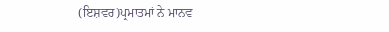(ਇਸ਼ਵਰ)ਪ੍ਰਮਾਤਮਾਂ ਨੇ ਮਾਨਵ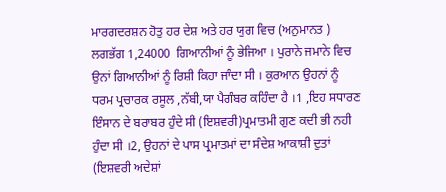ਮਾਰਗਦਰਸ਼ਨ ਹੋਤੁ ਹਰ ਦੇਸ਼ ਅਤੇ ਹਰ ਯੁਗ ਵਿਚ (ਅਨੁਮਾਨਤ ) ਲਗਭੱਗ 1,24000  ਗਿਆਨੀਆਂ ਨੂੰ ਭੇਜਿਆ । ਪੁਰਾਨੇ ਜਮਾਨੇ ਵਿਚ ਉਨਾਂ ਗਿਆਨੀਆਂ ਨੂੰ ਰਿਸ਼ੀ ਕਿਹਾ ਜਾੰਦਾ ਸੀ । ਕੁਰਆਨ ਉਹਨਾਂ ਨੂੰ ਧਰਮ ਪ੍ਰਚਾਰਕ ਰਸੂਲ ,ਨੱਬੀ,ਯਾ ਪੈਗੰਬਰ ਕਹਿੰਦਾ ਹੈ ।1 ,ਇਹ ਸਧਾਰਣ ਇੰਸਾਨ ਦੇ ਬਰਾਬਰ ਹੁੰਦੇ ਸੀ (ਇਸ਼ਵਰੀ)ਪ੍ਰਮਾਤਮੀ ਗੁਣ ਕਦੀ ਭੀ ਨਹੀ ਹੁੰਦਾ ਸੀ ।2, ਉਹਨਾਂ ਦੇ ਪਾਸ ਪ੍ਰਮਾਤਮਾਂ ਦਾ ਸੰਦੇਸ਼ ਆਕਾਸ਼ੀ ਦੁਤਾਂ (ਇਸ਼ਵਰੀ ਅਦੇਸ਼ਾਂ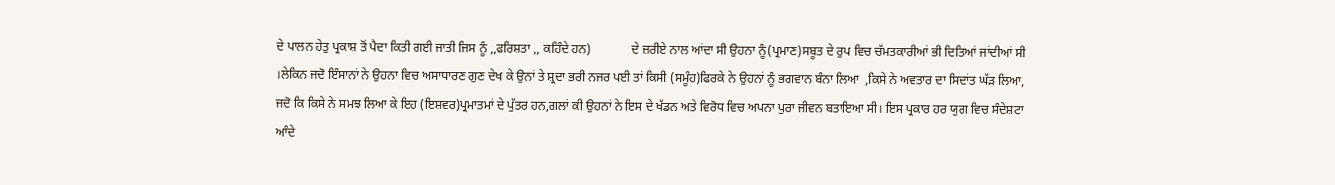ਦੇ ਪਾਲਨ ਹੇਤੁ ਪ੍ਰਕਾਸ਼ ਤੋਂ ਪੈਦਾ ਕਿਤੀ ਗਈ ਜਾਤੀ ਜਿਸ ਨੂੰ ,,ਫਰਿਸ਼ਤਾ ,, ਕਹਿੰਦੇ ਹਨ)             ਦੇ ਜ਼ਰੀਏ ਨਾਲ ਆਂਦਾ ਸੀ ਉਹਨਾ ਨੂੰ(ਪ੍ਰਮਾਣ)ਸਬੂਤ ਦੇ ਰੁਪ ਵਿਚ ਚੱਮਤਕਾਰੀਆਂ ਭੀ ਦਿਤਿਆਂ ਜਾਂਦੀਆਂ ਸੀ ।ਲੇਕਿਨ ਜਦੋ ਇੰਸਾਨਾਂ ਨੇ ਉਹਨਾ ਵਿਚ ਅਸਾਧਾਰਣ ਗੁਣ ਦੇਖ ਕੇ ਉਨਾਂ ਤੇ ਸ਼੍ਰਦਾ ਭਰੀ ਨਜਰ ਪਈ ਤਾਂ ਕਿਸੀ (ਸਮੂੰਹ)ਫਿਰਕੇ ਨੇ ਉਹਨਾਂ ਨੂੰ ਭਗਵਾਨ ਬੰਨਾ ਲਿਆ  ,ਕਿਸੇ ਨੇ ਅਵਤਾਰ ਦਾ ਸਿਦਾਂਤ ਘੱਡ਼ ਲਿਆ, ਜਦੋ ਕਿ ਕਿਸੇ ਨੇ ਸਮਝ ਲਿਆ ਕੇ ਇਹ (ਇਸ਼ਵਰ)ਪ੍ਰਮਾਤਮਾਂ ਦੇ ਪੁੱਤਰ ਹਨ,ਗਲਾਂ ਕੀ ਉਹਨਾਂ ਨੇ ਇਸ ਦੇ ਖੱਡਨ ਅਤੇ ਵਿਰੋਧ ਵਿਚ ਅਪਨਾ ਪੁਰਾ ਜੀਵਨ ਬਤਾਇਆ ਸੀ। ਇਸ ਪ੍ਰਕਾਰ ਹਰ ਯੁਗ ਵਿਚ ਸੰਦੇਸ਼ਟਾ ਆੰਦੇ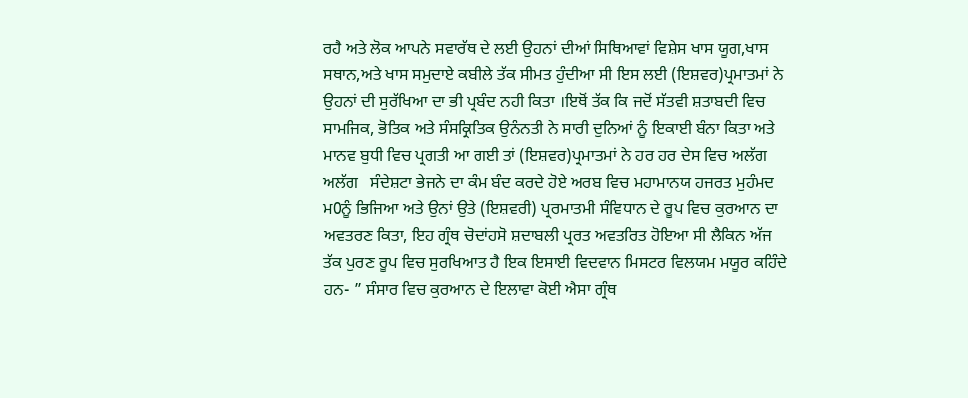ਰਹੈ ਅਤੇ ਲੋਕ ਆਪਨੇ ਸਵਾਰੱਥ ਦੇ ਲਈ ਉਹਨਾਂ ਦੀਆਂ ਸਿਥਿਆਵਾਂ ਵਿਸ਼ੇਸ ਖਾਸ ਯੂਗ,ਖਾਸ ਸਥਾਨ,ਅਤੇ ਖਾਸ ਸਮੁਦਾਏ ਕਬੀਲੇ ਤੱਕ ਸੀਮਤ ਹੁੰਦੀਆ ਸੀ ਇਸ ਲਈ (ਇਸ਼ਵਰ)ਪ੍ਰਮਾਤਮਾਂ ਨੇ ਉਹਨਾਂ ਦੀ ਸੁਰੱਖਿਆ ਦਾ ਭੀ ਪ੍ਰਬੰਦ ਨਹੀ ਕਿਤਾ ।ਇਥੋਂ ਤੱਕ ਕਿ ਜਦੋਂ ਸੱਤਵੀ ਸ਼ਤਾਬਦੀ ਵਿਚ ਸਾਮਜਿਕ, ਭੋਤਿਕ ਅਤੇ ਸੰਸਕ੍ਰਿਤਿਕ ਉਨੰਨਤੀ ਨੇ ਸਾਰੀ ਦੁਨਿਆਂ ਨੂੰ ਇਕਾਈ ਬੰਨਾ ਕਿਤਾ ਅਤੇ ਮਾਨਵ ਬੁਧੀ ਵਿਚ ਪ੍ਰਗਤੀ ਆ ਗਈ ਤਾਂ (ਇਸ਼ਵਰ)ਪ੍ਰਮਾਤਮਾਂ ਨੇ ਹਰ ਹਰ ਦੇਸ ਵਿਚ ਅਲੱਗ ਅਲੱਗ   ਸੰਦੇਸ਼ਟਾ ਭੇਜਨੇ ਦਾ ਕੰਮ ਬੰਦ ਕਰਦੇ ਹੋਏ ਅਰਬ ਵਿਚ ਮਹਾਮਾਨਯ ਹਜਰਤ ਮੁਹੰਮਦ ਮ0ਨੂੰ ਭਿਜਿਆ ਅਤੇ ਉਨਾਂ ਉਤੇ (ਇਸ਼ਵਰੀ) ਪ੍ਰਰਮਾਤਮੀ ਸੰਵਿਧਾਨ ਦੇ ਰੂਪ ਵਿਚ ਕੁਰਆਨ ਦਾ ਅਵਤਰਣ ਕਿਤਾ, ਇਹ ਗ੍ਰੰਥ ਚੋਦਾਂਹਸੋ ਸ਼ਦਾਬਲੀ ਪ੍ਰਰਤ ਅਵਤਰਿਤ ਹੋਇਆ ਸੀ ਲੈਕਿਨ ਅੱਜ ਤੱਕ ਪੁਰਣ ਰੂਪ ਵਿਚ ਸੁਰਖਿਆਤ ਹੈ ਇਕ ਇਸਾਈ ਵਿਦਵਾਨ ਮਿਸਟਰ ਵਿਲਯਮ ਮਯੂਰ ਕਹਿੰਦੇ ਹਨ- ” ਸੰਸਾਰ ਵਿਚ ਕੁਰਆਨ ਦੇ ਇਲਾਵਾ ਕੋਈ ਐਸਾ ਗ੍ਰੰਥ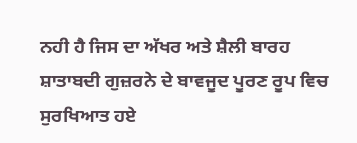ਨਹੀ ਹੈ ਜਿਸ ਦਾ ਅੱਖਰ ਅਤੇ ਸ਼ੈਲੀ ਬਾਰਹ ਸ਼ਾਤਾਬਦੀ ਗੁਜ਼ਰਨੇ ਦੇ ਬਾਵਜੂਦ ਪੂਰਣ ਰੂਪ ਵਿਚ ਸੁਰਖਿਆਤ ਹਏ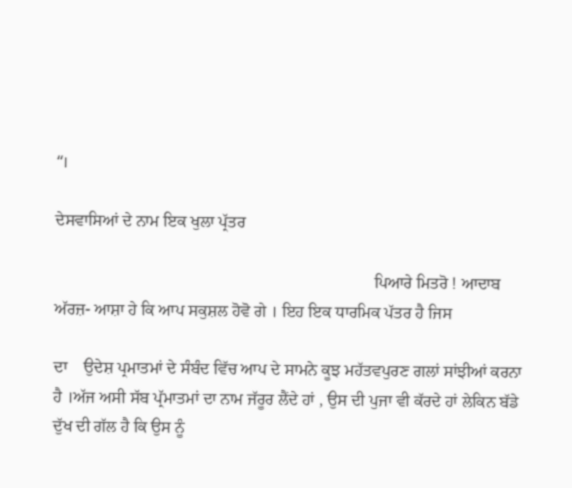“।

ਦੇਸਵਾਸਿਆਂ ਦੇ ਨਾਮ ਇਕ ਖੁਲਾ ਪ੍ਰੱਤਰ

                                                                             ਪਿਆਰੇ ਮਿਤਰੋ ! ਆਦਾਬ ਅੱਰਜ਼- ਆਸ਼ਾ ਹੇ ਕਿ ਆਪ ਸਕੁਸ਼ਲ ਹੋਵੋ ਗੇ । ਇਹ ਇਕ ਧਾਰਮਿਕ ਪੱਤਰ ਹੈ ਜਿਸ

ਦਾ    ਉਦੇਸ਼ ਪ੍ਰਮਾਤਮਾਂ ਦੇ ਸੰਬੰਦ ਵਿੱਚ ਆਪ ਦੇ ਸਾਮਨੇ ਕੂਝ ਮਹੱਤਵਪੁਰਣ ਗਲਾਂ ਸਾਂਝੀਆਂ ਕਰਨਾ ਹੈ ।ਅੱਜ ਅਸੀ ਸੱਬ ਪ੍ਰੱਮਾਤਮਾਂ ਦਾ ਨਾਮ ਜੱਰੂਰ ਲੈਂਦੇ ਹਾਂ , ਉਸ ਦੀ ਪੁਜਾ ਵੀ ਕੱਰਦੇ ਹਾਂ ਲੇਕਿਨ ਬੱਡੇ ਦੁੱਖ ਦੀ ਗੱਲ ਹੈ ਕਿ ਉਸ ਨੂੰ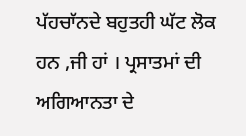ਪੱਹਚਾੱਨਦੇ ਬਹੁਤਹੀ ਘੱਟ ਲੋਕ ਹਨ ,ਜੀ ਹਾਂ । ਪ੍ਰਸਾਤਮਾਂ ਦੀ ਅਗਿਆਨਤਾ ਦੇ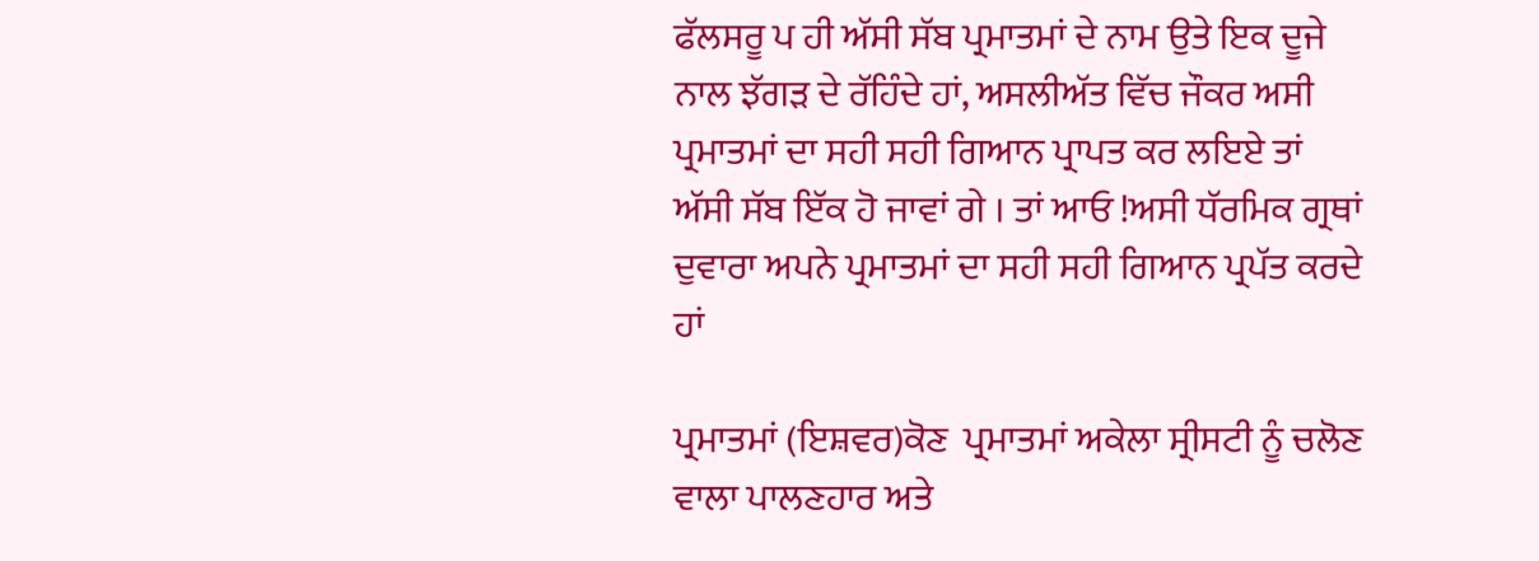ਫੱਲਸਰੂ ਪ ਹੀ ਅੱਸੀ ਸੱਬ ਪ੍ਰਮਾਤਮਾਂ ਦੇ ਨਾਮ ਉਤੇ ਇਕ ਦੂਜੇ ਨਾਲ ਝੱਗਡ਼ ਦੇ ਰੱਹਿੰਦੇ ਹਾਂ, ਅਸਲੀਅੱਤ ਵਿੱਚ ਜੌਕਰ ਅਸੀ ਪ੍ਰਮਾਤਮਾਂ ਦਾ ਸਹੀ ਸਹੀ ਗਿਆਨ ਪ੍ਰਾਪਤ ਕਰ ਲਇਏ ਤਾਂ ਅੱਸੀ ਸੱਬ ਇੱਕ ਹੋ ਜਾਵਾਂ ਗੇ । ਤਾਂ ਆਓ !ਅਸੀ ਧੱਰਮਿਕ ਗ੍ਰਥਾਂ ਦੁਵਾਰਾ ਅਪਨੇ ਪ੍ਰਮਾਤਮਾਂ ਦਾ ਸਹੀ ਸਹੀ ਗਿਆਨ ਪ੍ਰਪੱਤ ਕਰਦੇ ਹਾਂ

ਪ੍ਰਮਾਤਮਾਂ (ਇਸ਼ਵਰ)ਕੋਣ  ਪ੍ਰਮਾਤਮਾਂ ਅਕੇਲਾ ਸ੍ਰੀਸਟੀ ਨੂੰ ਚਲੋਣ ਵਾਲਾ ਪਾਲਣਹਾਰ ਅਤੇ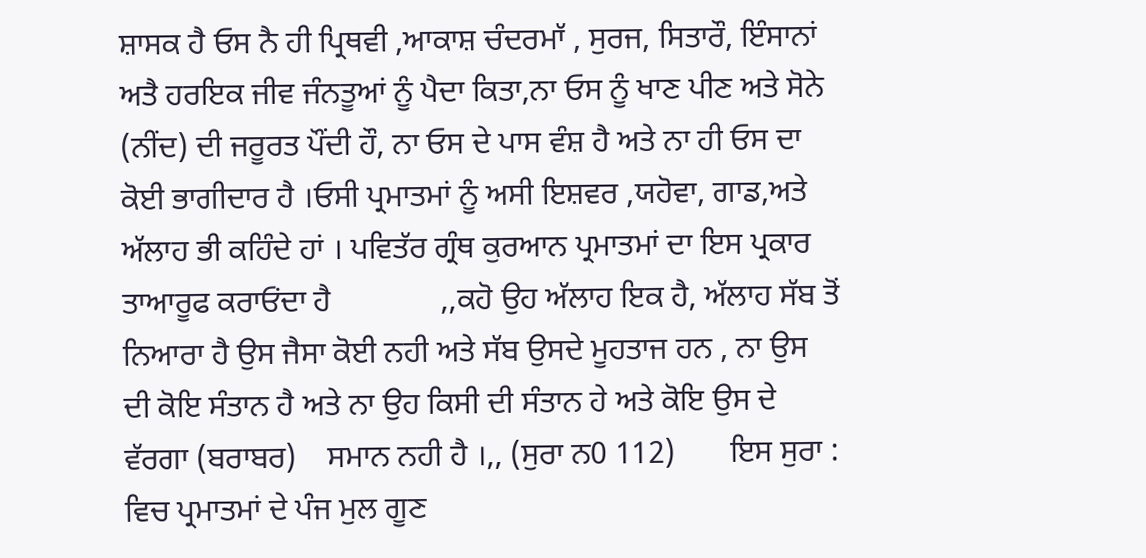ਸ਼ਾਸਕ ਹੈ ਓਸ ਨੈ ਹੀ ਪ੍ਰਿਥਵੀ ,ਆਕਾਸ਼ ਚੰਦਰਮਾੱ , ਸੁਰਜ, ਸਿਤਾਰੌ, ਇੰਸਾਨਾਂ ਅਤੈ ਹਰਇਕ ਜੀਵ ਜੰਨਤੂਆਂ ਨੂੰ ਪੈਦਾ ਕਿਤਾ,ਨਾ ਓਸ ਨੂੰ ਖਾਣ ਪੀਣ ਅਤੇ ਸੋਨੇ (ਨੀਂਦ) ਦੀ ਜਰੂਰਤ ਪੌਂਦੀ ਹੌ, ਨਾ ਓਸ ਦੇ ਪਾਸ ਵੰਸ਼ ਹੈ ਅਤੇ ਨਾ ਹੀ ਓਸ ਦਾ ਕੋਈ ਭਾਗੀਦਾਰ ਹੈ ।ਓਸੀ ਪ੍ਰਮਾਤਮਾਂ ਨੂੰ ਅਸੀ ਇਸ਼ਵਰ ,ਯਹੋਵਾ, ਗਾਡ,ਅਤੇ ਅੱਲਾਹ ਭੀ ਕਹਿੰਦੇ ਹਾਂ । ਪਵਿਤੱਰ ਗ੍ਰੰਥ ਕੁਰਆਨ ਪ੍ਰਮਾਤਮਾਂ ਦਾ ਇਸ ਪ੍ਰਕਾਰ ਤਾਆਰੂਫ ਕਰਾਓਂਦਾ ਹੈ              ,,ਕਹੋ ਉਹ ਅੱਲਾਹ ਇਕ ਹੈ, ਅੱਲਾਹ ਸੱਬ ਤੋਂ ਨਿਆਰਾ ਹੈ ਉਸ ਜੈਸਾ ਕੋਈ ਨਹੀ ਅਤੇ ਸੱਬ ਉਸਦੇ ਮੂਹਤਾਜ ਹਨ , ਨਾ ਉਸ ਦੀ ਕੋਇ ਸੰਤਾਨ ਹੈ ਅਤੇ ਨਾ ਉਹ ਕਿਸੀ ਦੀ ਸੰਤਾਨ ਹੇ ਅਤੇ ਕੋਇ ਉਸ ਦੇ ਵੱਰਗਾ (ਬਰਾਬਰ)    ਸਮਾਨ ਨਹੀ ਹੈ ।,, (ਸੁਰਾ ਨ0 112)       ਇਸ ਸੁਰਾ : ਵਿਚ ਪ੍ਰਮਾਤਮਾਂ ਦੇ ਪੰਜ ਮੁਲ ਗੂਣ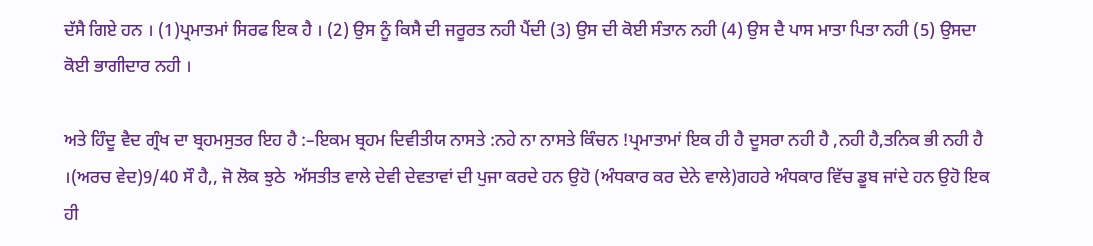ਦੱਸੈ ਗਿਏ ਹਨ । (1)ਪ੍ਰਮਾਤਮਾਂ ਸਿਰਫ ਇਕ ਹੈ । (2) ਉਸ ਨੂੰ ਕਿਸੈ ਦੀ ਜਰੂਰਤ ਨਹੀ ਪੈਂਦੀ (3) ਉਸ ਦੀ ਕੋਈ ਸੰਤਾਨ ਨਹੀ (4) ਉਸ ਦੈ ਪਾਸ ਮਾਤਾ ਪਿਤਾ ਨਹੀ (5) ਉਸਦਾ ਕੋਈ ਭਾਗੀਦਾਰ ਨਹੀ ।

ਅਤੇ ਹਿੰਦੂ ਵੈਦ ਗ੍ਰੰਖ ਦਾ ਬ੍ਰਹਮਸੁਤਰ ਇਹ ਹੈ :–ਇਕਮ ਬ੍ਰਹਮ ਦਿਵੀਤੀਯ ਨਾਸਤੇ :ਨਹੇ ਨਾ ਨਾਸਤੇ ਕਿੰਚਨ !ਪ੍ਰਮਾਤਾਮਾਂ ਇਕ ਹੀ ਹੈ ਦੂਸਰਾ ਨਹੀ ਹੈ ,ਨਹੀ ਹੈ,ਤਨਿਕ ਭੀ ਨਹੀ ਹੈ ।(ਅਰਚ ਵੇਦ)9/40 ਸੌ ਹੈ,, ਜੋ ਲੋਕ ਝੁਠੇ  ਅੱਸਤੀਤ ਵਾਲੇ ਦੇਵੀ ਦੇਵਤਾਵਾਂ ਦੀ ਪੁਜਾ ਕਰਦੇ ਹਨ ਉਹੋ (ਅੰਧਕਾਰ ਕਰ ਦੇਨੇ ਵਾਲੇ)ਗਹਰੇ ਅੰਧਕਾਰ ਵਿੱਚ ਡੂਬ ਜਾਂਦੇ ਹਨ ਉਹੋ ਇਕ ਹੀ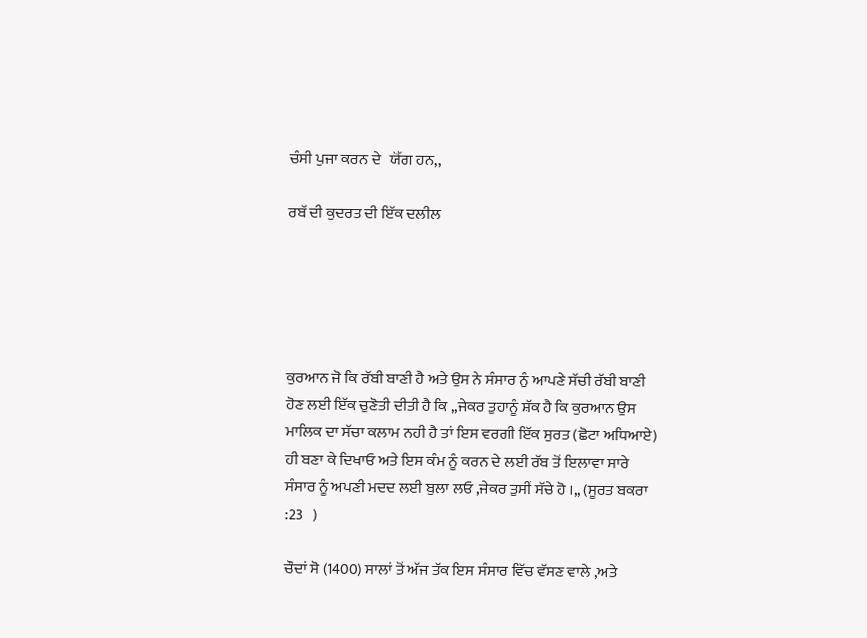ਚੰਸੀ ਪੁਜਾ ਕਰਨ ਦੇ   ਯੋੱਗ ਹਨ,,

ਰਬੱ ਦੀ ਕੁਦਰਤ ਦੀ ਇੱਕ ਦਲੀਲ





ਕੁਰਆਨ ਜੋ ਕਿ ਰੱਬੀ ਬਾਣੀ ਹੈ ਅਤੇ ਉਸ ਨੇ ਸੰਸਾਰ ਨੁੰ ਆਪਣੇ ਸੱਚੀ ਰੱਬੀ ਬਾਣੀ  ਹੋਣ ਲਈ ਇੱਕ ਚੁਣੋਤੀ ਦੀਤੀ ਹੈ ਕਿ ,,ਜੇਕਰ ਤੁਹਾਨੂੰ ਸ਼ੱਕ ਹੈ ਕਿ ਕੁਰਆਨ ਉਸ ਮਾਲਿਕ ਦਾ ਸੱਚਾ ਕਲਾਮ ਨਹੀ ਹੈ ਤਾਂ ਇਸ ਵਰਗੀ ਇੱਕ ਸੁਰਤ (ਛੋਟਾ ਅਧਿਆਏ) ਹੀ ਬਣਾ ਕੇ ਦਿਖਾਓ ਅਤੇ ਇਸ ਕੰਮ ਨੂੰ ਕਰਨ ਦੇ ਲਈ ਰੱਬ ਤੋਂ ਇਲਾਵਾ ਸਾਰੇ ਸੰਸਾਰ ਨੂੰ ਅਪਣੀ ਮਦਦ ਲਈ ਬੁਲਾ ਲਓ ,ਜੇਕਰ ਤੁਸੀਂ ਸੱਚੇ ਹੋ ।,, (ਸੂਰਤ ਬਕਰਾ :23   )

ਚੌਦਾਂ ਸੋ (1400) ਸਾਲਾਂ ਤੋਂ ਅੱਜ ਤੱਕ ਇਸ ਸੰਸਾਰ ਵਿੱਚ ਵੱਸਣ ਵਾਲੇ ,ਅਤੇ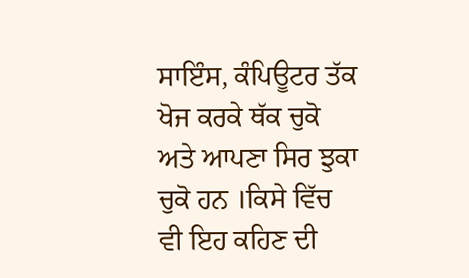ਸਾਇੰਸ, ਕੰਪਿਊਟਰ ਤੱਕ ਖੋਜ ਕਰਕੇ ਥੱਕ ਚੁਕੋ ਅਤੇ ਆਪਣਾ ਸਿਰ ਝੁਕਾ ਚੁਕੋ ਹਨ ।ਕਿਸੇ ਵਿੱਚ ਵੀ ਇਹ ਕਹਿਣ ਦੀ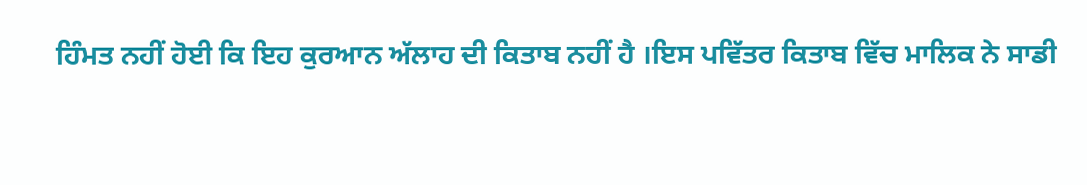ਹਿੰਮਤ ਨਹੀਂ ਹੋਈ ਕਿ ਇਹ ਕੁਰਆਨ ਅੱਲਾਹ ਦੀ ਕਿਤਾਬ ਨਹੀਂ ਹੈ ।ਇਸ ਪਵਿੱਤਰ ਕਿਤਾਬ ਵਿੱਚ ਮਾਲਿਕ ਨੇ ਸਾਡੀ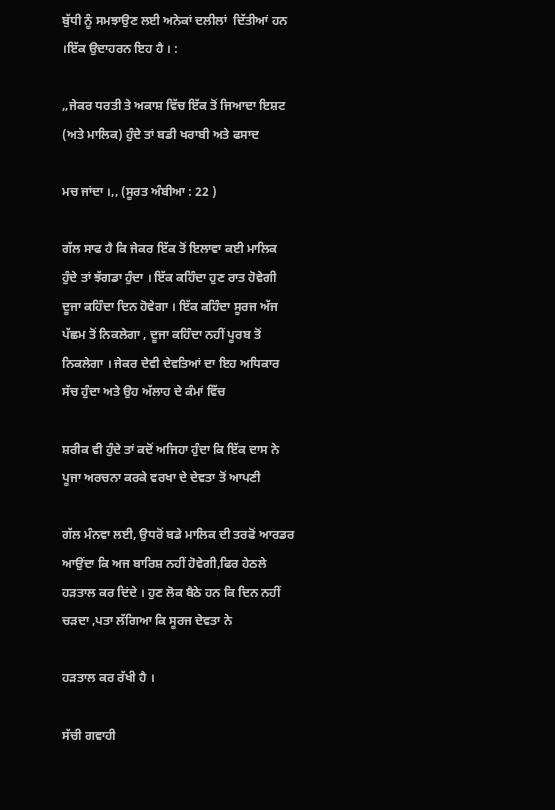ਬੁੱਧੀ ਨੂੰ ਸਮਝਾਉਣ ਲਈ ਅਨੇਕਾਂ ਦਲੀਲਾਂ  ਦਿੱਤੀਆਂ ਹਨ ।ਇੱਕ ਉਦਾਹਰਨ ਇਹ ਹੈ । :

,,ਜੇਕਰ ਧਰਤੀ ਤੇ ਅਕਾਸ਼ ਵਿੱਚ ਇੱਕ ਤੋਂ ਜਿਆਦਾ ਇਸ਼ਟ (ਅਤੇ ਮਾਲਿਕ) ਹੁੰਦੇ ਤਾਂ ਬਡੀ ਖਰਾਬੀ ਅਤੇ ਫਸਾਦ

ਮਚ ਜਾਂਦਾ ।,, (ਸੂਰਤ ਅੰਬੀਆ : 22 )

ਗੱਲ ਸਾਫ ਹੈ ਕਿ ਜੇਕਰ ਇੱਕ ਤੋਂ ਇਲਾਵਾ ਕਈ ਮਾਲਿਕ ਹੁੰਦੇ ਤਾਂ ਝੱਗਡਾ ਹੁੰਦਾ । ਇੱਕ ਕਹਿੰਦਾ ਹੁਣ ਰਾਤ ਹੋਵੇਗੀ ਦੂਜਾ ਕਹਿੰਦਾ ਦਿਨ ਹੋਵੇਗਾ । ਇੱਕ ਕਹਿੰਦਾ ਸੂਰਜ ਅੱਜ ਪੱਛਮ ਤੋਂ ਨਿਕਲੇਗਾ , ਦੂਜਾ ਕਹਿੰਦਾ ਨਹੀਂ ਪੂਰਬ ਤੋਂ ਨਿਕਲੇਗਾ । ਜੇਕਰ ਦੇਵੀ ਦੇਵਤਿਆਂ ਦਾ ਇਹ ਅਧਿਕਾਰ ਸੱਚ ਹੁੰਦਾ ਅਤੇ ਉਹ ਅੱਲਾਹ ਦੇ ਕੰਮਾਂ ਵਿੱਚ

ਸ਼ਰੀਕ ਵੀ ਹੁੰਦੇ ਤਾਂ ਕਦੋਂ ਅਜਿਹਾ ਹੁੰਦਾ ਕਿ ਇੱਕ ਦਾਸ ਨੇ ਪੂਜਾ ਅਰਚਨਾ ਕਰਕੇ ਵਰਖਾ ਦੇ ਦੇਵਤਾ ਤੋਂ ਆਪਣੀ

ਗੱਲ ਮੰਨਵਾ ਲਈ, ਉਧਰੋਂ ਬਡੇ ਮਾਲਿਕ ਦੀ ਤਰਫੋਂ ਆਰਡਰ ਆਉਂਦਾ ਕਿ ਅਜ ਬਾਰਿਸ਼ ਨਹੀਂ ਹੋਵੇਗੀ,ਫਿਰ ਹੇਠਲੇ ਹਡ਼ਤਾਲ ਕਰ ਦਿਂਦੇ । ਹੁਣ ਲੋਕ ਬੈਠੇ ਹਨ ਕਿ ਦਿਨ ਨਹੀਂ ਚਡ਼ਦਾ ,ਪਤਾ ਲੱਗਿਆ ਕਿ ਸੂਰਜ ਦੇਵਤਾ ਨੇ

ਹਡ਼ਤਾਲ ਕਰ ਰੱਖੀ ਹੈ ।

ਸੱਚੀ ਗਵਾਹੀ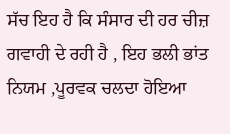ਸੱਚ ਇਹ ਹੈ ਕਿ ਸੰਸਾਰ ਦੀ ਹਰ ਚੀਜ਼ ਗਵਾਹੀ ਦੇ ਰਹੀ ਹੈ , ਇਹ ਭਲੀ ਭਾਂਤ ਨਿਯਮ ,ਪੂਰਵਕ ਚਲਦਾ ਹੋਇਆ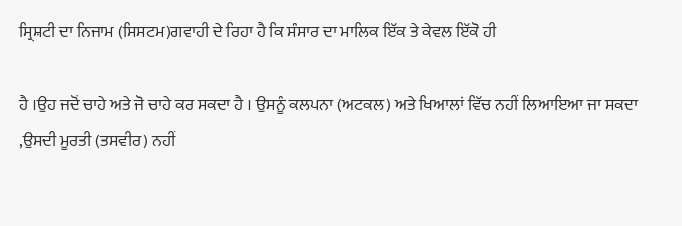ਸ੍ਰਿਸ਼ਟੀ ਦਾ ਨਿਜਾਮ (ਸਿਸਟਮ)ਗਵਾਹੀ ਦੇ ਰਿਹਾ ਹੈ ਕਿ ਸੰਸਾਰ ਦਾ ਮਾਲਿਕ ਇੱਕ ਤੇ ਕੇਵਲ ਇੱਕੋ ਹੀ

ਹੈ ।ਉਹ ਜਦੋਂ ਚਾਹੇ ਅਤੇ ਜੋ ਚਾਹੇ ਕਰ ਸਕਦਾ ਹੈ । ਉਸਨੂੰ ਕਲਪਨਾ (ਅਟਕਲ) ਅਤੇ ਖਿਆਲਾਂ ਵਿੱਚ ਨਹੀਂ ਲਿਆਇਆ ਜਾ ਸਕਦਾ ,ਉਸਦੀ ਮੂਰਤੀ (ਤਸਵੀਰ) ਨਹੀਂ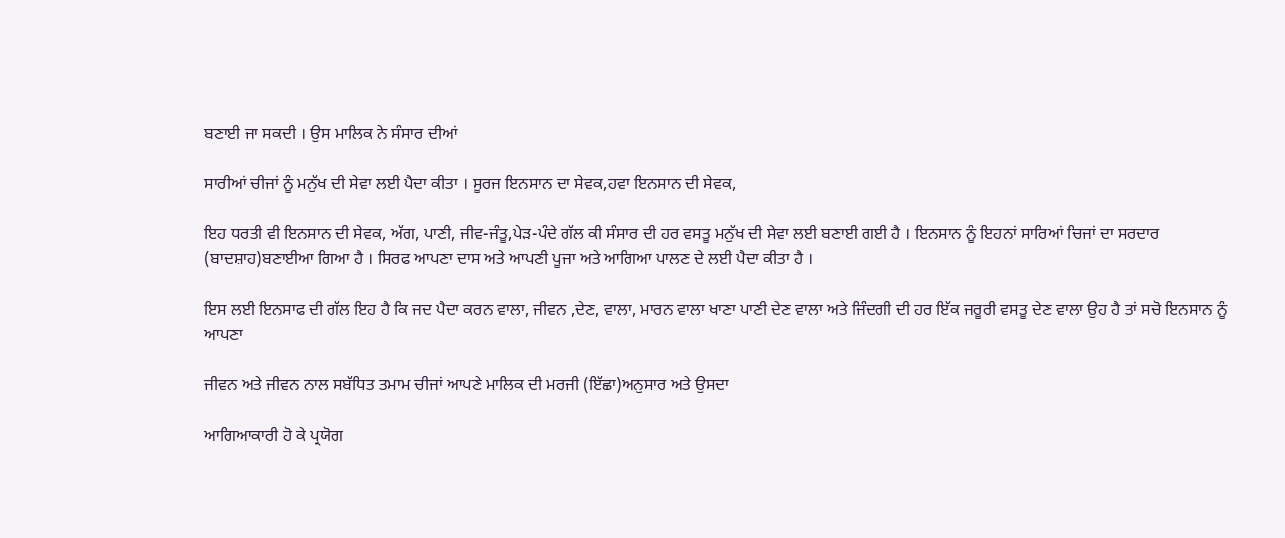ਬਣਾਈ ਜਾ ਸਕਦੀ । ਉਸ ਮਾਲਿਕ ਨੇ ਸੰਸਾਰ ਦੀਆਂ

ਸਾਰੀਆਂ ਚੀਜਾਂ ਨੂੰ ਮਨੁੱਖ ਦੀ ਸੇਵਾ ਲਈ ਪੈਦਾ ਕੀਤਾ । ਸੂਰਜ ਇਨਸਾਨ ਦਾ ਸੇਵਕ,ਹਵਾ ਇਨਸਾਨ ਦੀ ਸੇਵਕ,

ਇਹ ਧਰਤੀ ਵੀ ਇਨਸਾਨ ਦੀ ਸੇਵਕ, ਅੱਗ, ਪਾਣੀ, ਜੀਵ-ਜੰਤੂ,ਪੇਡ਼-ਪੰਦੇ ਗੱਲ ਕੀ ਸੰਸਾਰ ਦੀ ਹਰ ਵਸਤੂ ਮਨੁੱਖ ਦੀ ਸੇਵਾ ਲਈ ਬਣਾਈ ਗਈ ਹੈ । ਇਨਸਾਨ ਨੂੰ ਇਹਨਾਂ ਸਾਰਿਆਂ ਚਿਜਾਂ ਦਾ ਸਰਦਾਰ (ਬਾਦਸ਼ਾਹ)ਬਣਾਈਆ ਗਿਆ ਹੈ । ਸਿਰਫ ਆਪਣਾ ਦਾਸ ਅਤੇ ਆਪਣੀ ਪੂਜਾ ਅਤੇ ਆਗਿਆ ਪਾਲਣ ਦੇ ਲਈ ਪੈਦਾ ਕੀਤਾ ਹੈ ।

ਇਸ ਲਈ ਇਨਸਾਫ ਦੀ ਗੱਲ ਇਹ ਹੈ ਕਿ ਜਦ ਪੈਦਾ ਕਰਨ ਵਾਲਾ, ਜੀਵਨ ,ਦੇਣ, ਵਾਲਾ, ਮਾਰਨ ਵਾਲਾ ਖਾਣਾ ਪਾਣੀ ਦੇਣ ਵਾਲਾ ਅਤੇ ਜਿੰਦਗੀ ਦੀ ਹਰ ਇੱਕ ਜਰੂਰੀ ਵਸਤੂ ਦੇਣ ਵਾਲਾ ਉਹ ਹੈ ਤਾਂ ਸਚੋ ਇਨਸਾਨ ਨੂੰ ਆਪਣਾ

ਜੀਵਨ ਅਤੇ ਜੀਵਨ ਨਾਲ ਸਬੱਧਿਤ ਤਮਾਮ ਚੀਜਾਂ ਆਪਣੇ ਮਾਲਿਕ ਦੀ ਮਰਜੀ (ਇੱਛਾ)ਅਨੁਸਾਰ ਅਤੇ ਉਸਦਾ

ਆਗਿਆਕਾਰੀ ਹੋ ਕੇ ਪ੍ਰਯੋਗ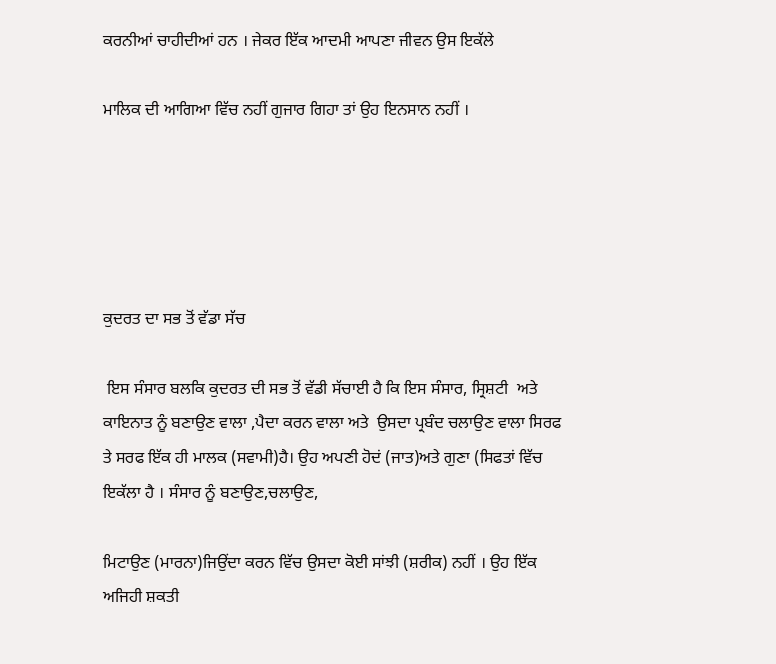ਕਰਨੀਆਂ ਚਾਹੀਦੀਆਂ ਹਨ । ਜੇਕਰ ਇੱਕ ਆਦਮੀ ਆਪਣਾ ਜੀਵਨ ਉਸ ਇਕੱਲੇ

ਮਾਲਿਕ ਦੀ ਆਗਿਆ ਵਿੱਚ ਨਹੀਂ ਗੁਜਾਰ ਗਿਹਾ ਤਾਂ ਉਹ ਇਨਸਾਨ ਨਹੀਂ ।





ਕੁਦਰਤ ਦਾ ਸਭ ਤੋਂ ਵੱਡਾ ਸੱਚ

 ਇਸ ਸੰਸਾਰ ਬਲਕਿ ਕੁਦਰਤ ਦੀ ਸਭ ਤੋਂ ਵੱਡੀ ਸੱਚਾਈ ਹੈ ਕਿ ਇਸ ਸੰਸਾਰ, ਸ੍ਰਿਸ਼ਟੀ  ਅਤੇ ਕਾਇਨਾਤ ਨੂੰ ਬਣਾਉਣ ਵਾਲਾ ,ਪੈਦਾ ਕਰਨ ਵਾਲਾ ਅਤੇ  ਉਸਦਾ ਪ੍ਰਬੰਦ ਚਲਾਉਣ ਵਾਲਾ ਸਿਰਫ ਤੇ ਸਰਫ ਇੱਕ ਹੀ ਮਾਲਕ (ਸਵਾਮੀ)ਹੈ। ਉਹ ਅਪਣੀ ਹੋਦਂ (ਜਾਤ)ਅਤੇ ਗੁਣਾ (ਸਿਫਤਾਂ ਵਿੱਚ ਇਕੱਲਾ ਹੈ । ਸੰਸਾਰ ਨੂੰ ਬਣਾਉਣ,ਚਲਾਉਣ,

ਮਿਟਾਉਣ (ਮਾਰਨਾ)ਜਿਉਂਦਾ ਕਰਨ ਵਿੱਚ ਉਸਦਾ ਕੋਈ ਸਾਂਝੀ (ਸ਼ਰੀਕ) ਨਹੀਂ । ਉਹ ਇੱਕ ਅਜਿਹੀ ਸ਼ਕਤੀ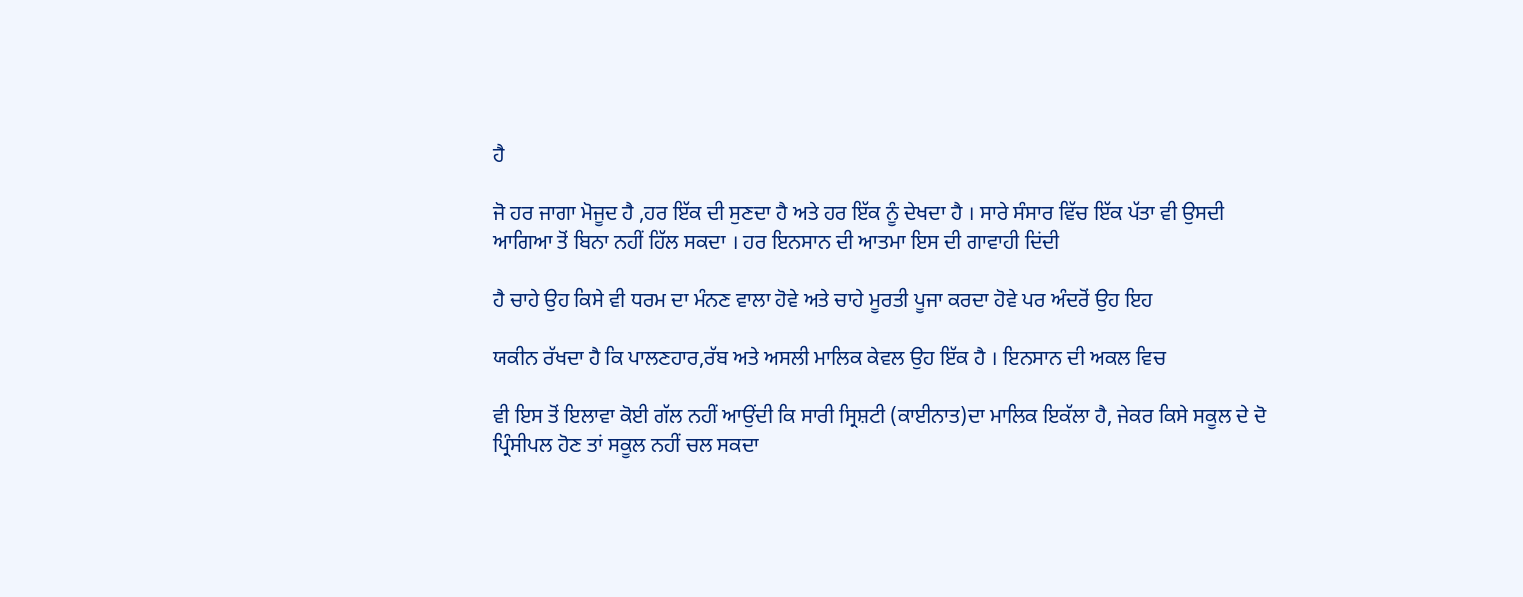ਹੈ

ਜੋ ਹਰ ਜਾਗਾ ਮੋਜੂਦ ਹੈ ,ਹਰ ਇੱਕ ਦੀ ਸੁਣਦਾ ਹੈ ਅਤੇ ਹਰ ਇੱਕ ਨੂੰ ਦੇਖਦਾ ਹੈ । ਸਾਰੇ ਸੰਸਾਰ ਵਿੱਚ ਇੱਕ ਪੱਤਾ ਵੀ ਉਸਦੀ ਆਗਿਆ ਤੋਂ ਬਿਨਾ ਨਹੀਂ ਹਿੱਲ ਸਕਦਾ । ਹਰ ਇਨਸਾਨ ਦੀ ਆਤਮਾ ਇਸ ਦੀ ਗਾਵਾਹੀ ਦਿਂਦੀ

ਹੈ ਚਾਹੇ ਉਹ ਕਿਸੇ ਵੀ ਧਰਮ ਦਾ ਮੰਨਣ ਵਾਲਾ ਹੋਵੇ ਅਤੇ ਚਾਹੇ ਮੂਰਤੀ ਪੂਜਾ ਕਰਦਾ ਹੋਵੇ ਪਰ ਅੰਦਰੋਂ ਉਹ ਇਹ

ਯਕੀਨ ਰੱਖਦਾ ਹੈ ਕਿ ਪਾਲਣਹਾਰ,ਰੱਬ ਅਤੇ ਅਸਲੀ ਮਾਲਿਕ ਕੇਵਲ ਉਹ ਇੱਕ ਹੈ । ਇਨਸਾਨ ਦੀ ਅਕਲ ਵਿਚ

ਵੀ ਇਸ ਤੋਂ ਇਲਾਵਾ ਕੋਈ ਗੱਲ ਨਹੀਂ ਆਉਂਦੀ ਕਿ ਸਾਰੀ ਸ੍ਰਿਸ਼ਟੀ (ਕਾਈਨਾਤ)ਦਾ ਮਾਲਿਕ ਇਕੱਲਾ ਹੈ, ਜੇਕਰ ਕਿਸੇ ਸਕੂਲ ਦੇ ਦੋ ਪ੍ਰਿੰਸੀਪਲ ਹੋਣ ਤਾਂ ਸਕੂਲ ਨਹੀਂ ਚਲ ਸਕਦਾ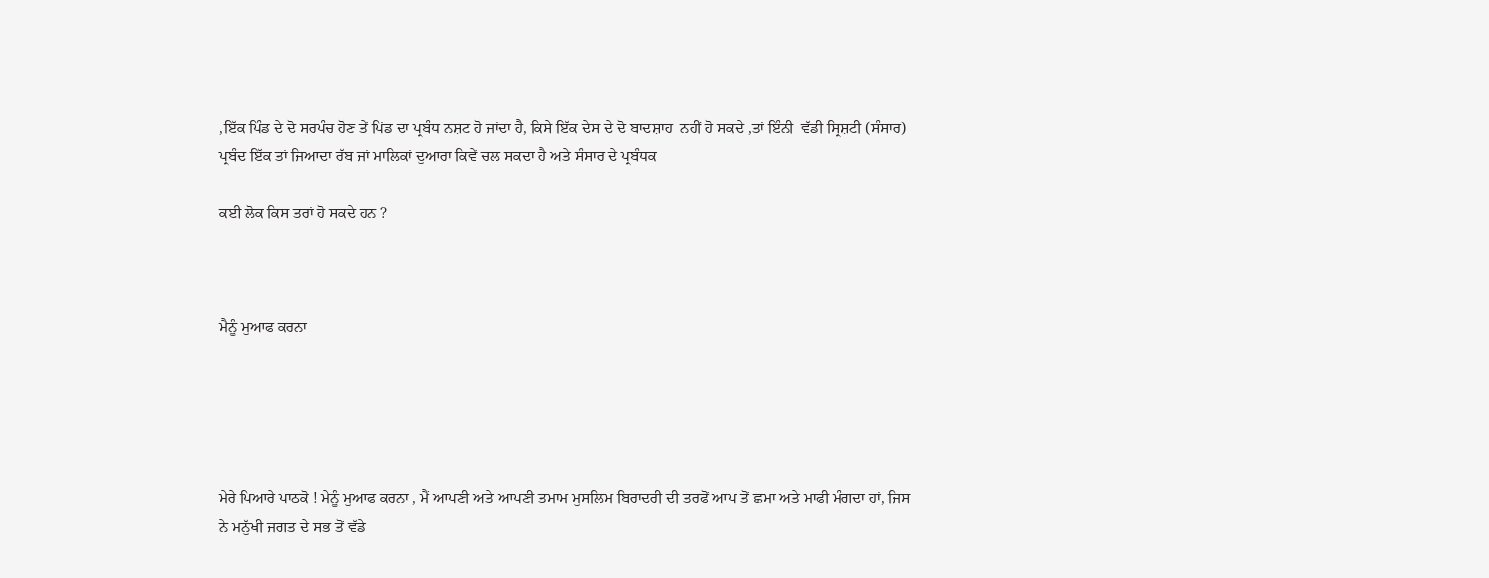,ਇੱਕ ਪਿੰਡ ਦੇ ਦੋ ਸਰਪੰਚ ਹੋਣ ਤੇਂ ਪਿਂਡ ਦਾ ਪ੍ਰਬੰਧ ਨਸ਼ਟ ਹੋ ਜਾਂਦਾ ਹੈ, ਕਿਸੇ ਇੱਕ ਦੇਸ ਦੇ ਦੋ ਬਾਦਸ਼ਾਹ  ਨਹੀਂ ਹੋ ਸਕਦੇ ,ਤਾਂ ਇੰਨੀ  ਵੱਡੀ ਸ੍ਰਿਸ਼ਟੀ (ਸੰਸਾਰ) ਪ੍ਰਬੰਦ ਇੱਕ ਤਾਂ ਜਿਆਦਾ ਰੱਬ ਜਾਂ ਮਾਲਿਕਾਂ ਦੁਆਰਾ ਕਿਵੇਂ ਚਲ ਸਕਦਾ ਹੈ ਅਤੇ ਸੰਸਾਰ ਦੇ ਪ੍ਰਬੰਧਕ

ਕਈ ਲੋਕ ਕਿਸ ਤਰਾਂ ਹੋ ਸਕਦੇ ਹਨ ?



ਮੈਨੂੰ ਮੁਆਫ ਕਰਨਾ





ਮੇਰੇ ਪਿਆਰੇ ਪਾਠਕੋ ! ਮੇਨੂੰ ਮੁਆਫ ਕਰਨਾ , ਮੈਂ ਆਪਣੀ ਅਤੇ ਆਪਣੀ ਤਮਾਮ ਮੁਸਲਿਮ ਬਿਰਾਦਰੀ ਦੀ ਤਰਫੋਂ ਆਪ ਤੋਂ ਛਮਾ ਅਤੇ ਮਾਫੀ ਮੰਗਦਾ ਹਾਂ, ਜਿਸ ਨੇ ਮਨੁੱਖੀ ਜਗਤ ਦੇ ਸਭ ਤੋਂ ਵੱਡੇ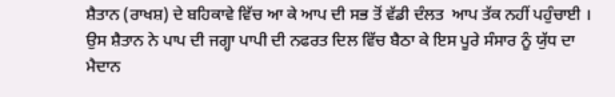ਸ਼ੈਤਾਨ (ਰਾਖਸ਼) ਦੇ ਬਹਿਕਾਵੇ ਵਿੱਚ ਆ ਕੇ ਆਪ ਦੀ ਸਭ ਤੋਂ ਵੱਡੀ ਦੰਲਤ  ਆਪ ਤੱਕ ਨਹੀਂ ਪਹੁੰਚਾਈ । ਉਸ ਸ਼ੈਤਾਨ ਨੇ ਪਾਪ ਦੀ ਜਗ੍ਹਾ ਪਾਪੀ ਦੀ ਨਫਰਤ ਦਿਲ ਵਿੱਚ ਬੈਠਾ ਕੇ ਇਸ ਪੂਰੇ ਸੰਸਾਰ ਨੂੰ ਯੁੱਧ ਦਾ ਮੈਦਾਨ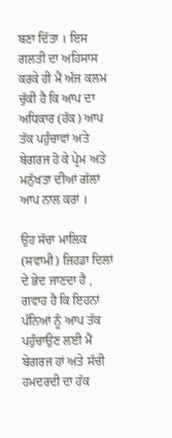ਬਣਾ ਦਿੱਤਾ । ਇਸ ਗਲਤੀ ਦਾ ਅਹਿਸਾਸ ਕਰਕੇ ਹੀ ਮੈਂ ਅੱਜ ਕਲਮ ਚੁੱਕੀ ਹੈ ਕਿ ਆਪ ਦਾ ਅਧਿਕਾਰ (ਹੱਕ) ਆਪ ਤੱਕ ਪਹੁੰਚਾਵਾਂ ਅਤੇ ਬੇਗਰਜ ਹੋ ਕੇ ਪ੍ਰੇਮ ਅਤੇ ਮਨੁੱਖਤਾ ਦੀਆਂ ਗੱਲਾਂ ਆਪ ਨਾਲ ਕਰਾਂ ।

ਉਹ ਸੱਚਾ ਮਾਲਿਕ (ਸਵਾਮੀ) ਜਿਹਡਾ ਦਿਲਾਂ ਦੇ ਭੇਦ ਜਾਣਦਾ ਹੈ , ਗਵਾਹ ਹੈ ਕਿ ਇਹਨਾਂ ਪੰਨਿਆਂ ਨੂੰ ਆਪ ਤੱਕ ਪਹੁੰਚਾਉਣ ਲਈ ਮੈਂ ਬੇਗਰਜ ਹਾਂ ਅਤੇ ਸੱਚੀ ਹਮਦਰਦੀ ਦਾ ਹੱਕ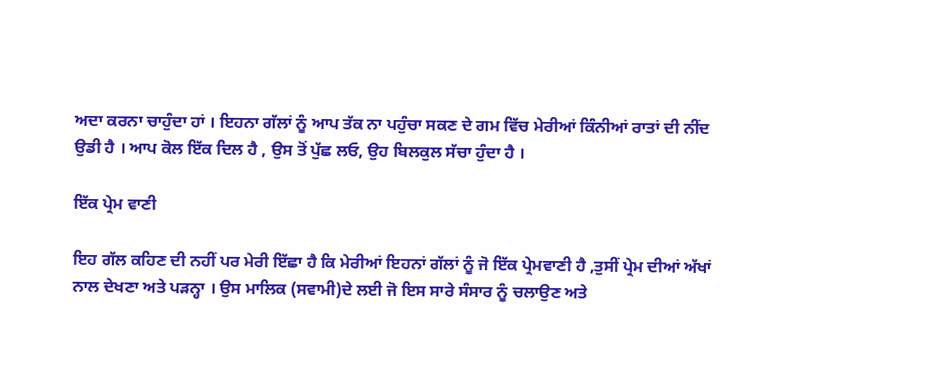ਅਦਾ ਕਰਨਾ ਚਾਹੁੰਦਾ ਹਾਂ । ਇਹਨਾ ਗੱਲਾਂ ਨੂੰ ਆਪ ਤੱਕ ਨਾ ਪਹੁੰਚਾ ਸਕਣ ਦੇ ਗਮ ਵਿੱਚ ਮੇਰੀਆਂ ਕਿੰਨੀਆਂ ਰਾਤਾਂ ਦੀ ਨੀਂਦ ਉਡੀ ਹੈ । ਆਪ ਕੋਲ ਇੱਕ ਦਿਲ ਹੈ , ਉਸ ਤੋਂ ਪੁੱਛ ਲਓ, ਉਹ ਬਿਲਕੁਲ ਸੱਚਾ ਹੁੰਦਾ ਹੈ ।

ਇੱਕ ਪ੍ਰੇਮ ਵਾਣੀ

ਇਹ ਗੱਲ ਕਹਿਣ ਦੀ ਨਹੀਂ ਪਰ ਮੇਰੀ ਇੱਛਾ ਹੈ ਕਿ ਮੇਰੀਆਂ ਇਹਨਾਂ ਗੱਲਾਂ ਨੂੰ ਜੋ ਇੱਕ ਪ੍ਰੇਮਵਾਣੀ ਹੈ ,ਤੁਸੀਂ ਪ੍ਰੇਮ ਦੀਆਂ ਅੱਖਾਂ ਨਾਲ ਦੇਖਣਾ ਅਤੇ ਪਡ਼ਨ੍ਹਾ । ਉਸ ਮਾਲਿਕ (ਸਵਾਮੀ)ਦੇ ਲਈ ਜੋ ਇਸ ਸਾਰੇ ਸੰਸਾਰ ਨੂੰ ਚਲਾਉਣ ਅਤੇ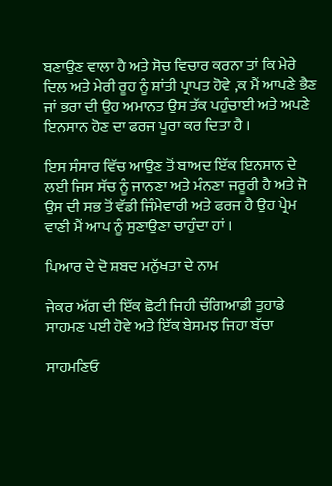ਬਣਾਉਣ ਵਾਲਾ ਹੈ ਅਤੇ ਸੋਚ ਵਿਚਾਰ ਕਰਨਾ ਤਾਂ ਕਿ ਮੇਰੇ ਦਿਲ ਅਤੇ ਮੇਰੀ ਰੂਹ ਨੂੰ ਸ਼ਾਂਤੀ ਪ੍ਰਾਪਤ ਹੋਵੇ ,ਕ ਮੈਂ ਆਪਣੇ ਭੈਣ ਜਾਂ ਭਰਾ ਦੀ ਉਹ ਅਮਾਨਤ ਉਸ ਤੱਕ ਪਹੁੰਚਾਈ ਅਤੇ ਅਪਣੇ ਇਨਸਾਨ ਹੋਣ ਦਾ ਫਰਜ ਪੂਰਾ ਕਰ ਦਿਤਾ ਹੈ ।

ਇਸ ਸੰਸਾਰ ਵਿੱਚ ਆਉਣ ਤੋਂ ਬਾਅਦ ਇੱਕ ਇਨਸਾਨ ਦੇ ਲਈ ਜਿਸ ਸੱਚ ਨੂੰ ਜਾਨਣਾ ਅਤੇ ਮੰਨਣਾ ਜਰੂਰੀ ਹੈ ਅਤੇ ਜੋ ਉਸ ਦੀ ਸਭ ਤੋਂ ਵੱਡੀ ਜਿੰਮੇਵਾਰੀ ਅਤੇ ਫਰਜ ਹੈ ਉਹ ਪ੍ਰੇਮ ਵਾਣੀ ਮੈਂ ਆਪ ਨੂੰ ਸੁਣਾਉਣਾ ਚਾਹੁੰਦਾ ਹਾਂ ।

ਪਿਆਰ ਦੇ ਦੋ ਸ਼ਬਦ ਮਨੁੱਖਤਾ ਦੇ ਨਾਮ

ਜੇਕਰ ਅੱਗ ਦੀ ਇੱਕ ਛੋਟੀ ਜਿਹੀ ਚੰਗਿਆਡੀ ਤੁਹਾਡੇ ਸਾਹਮਣ ਪਈ ਹੋਵੇ ਅਤੇ ਇੱਕ ਬੇਸਮਝ ਜਿਹਾ ਬੱਚਾ

ਸਾਹਮਣਿਓ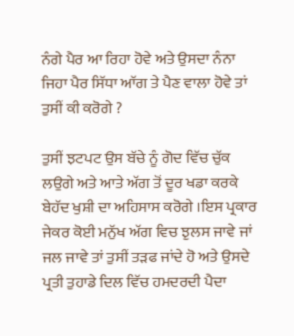ਨੰਗੇ ਪੈਰ ਆ ਰਿਹਾ ਹੋਵੇ ਅਤੇ ਉਸਦਾ ਨੰਨਾ ਜਿਹਾ ਪੈਰ ਸਿੱਧਾ ਆੱਗ ਤੇ ਪੈਣ ਵਾਲਾ ਹੋਵੇ ਤਾਂ ਤੁਸੀਂ ਕੀ ਕਰੋਗੇ ?

ਤੁਸੀਂ ਝਟਪਟ ਉਸ ਬੱਚੇ ਨੂੰ ਗੋਦ ਵਿੱਚ ਚੁੱਕ ਲਉਗੇ ਅਤੇ ਆਤੇ ਅੱਗ ਤੋਂ ਦੂਰ ਖਡਾ ਕਰਕੇ ਬੇਹੱਦ ਖੁਸ਼ੀ ਦਾ ਅਹਿਸਾਸ ਕਰੋਗੇ ।ਇਸ ਪ੍ਰਕਾਰ ਜੇਕਰ ਕੋਈ ਮਨੁੱਖ ਅੱਗ ਵਿਚ ਝੁਲਸ ਜਾਵੇ ਜਾਂ ਜਲ ਜਾਵੇ ਤਾਂ ਤੁਸੀਂ ਤਡ਼ਫ ਜਾਂਦੇ ਹੋ ਅਤੇ ਉਸਦੇ ਪ੍ਰਤੀ ਤੁਹਾਡੇ ਦਿਲ ਵਿੱਚ ਹਮਦਰਦੀ ਪੈਦਾ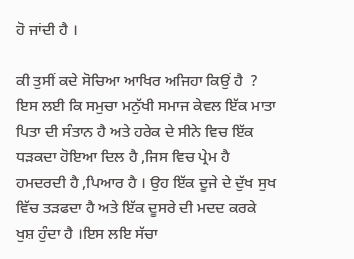ਹੋ ਜਾਂਦੀ ਹੈ ।

ਕੀ ਤੁਸੀਂ ਕਦੇ ਸੋਚਿਆ ਆਖਿਰ ਅਜਿਹਾ ਕਿਉਂ ਹੈ  ? ਇਸ ਲਈ ਕਿ ਸਮੁਚਾ ਮਨੁੱਖੀ ਸਮਾਜ ਕੇਵਲ ਇੱਕ ਮਾਤਾ ਪਿਤਾ ਦੀ ਸੰਤਾਨ ਹੈ ਅਤੇ ਹਰੇਕ ਦੇ ਸੀਨੇ ਵਿਚ ਇੱਕ ਧਡ਼ਕਦਾ ਹੋਇਆ ਦਿਲ ਹੈ ,ਜਿਸ ਵਿਚ ਪ੍ਰੇਮ ਹੈ ਹਮਦਰਦੀ ਹੈ ,ਪਿਆਰ ਹੈ । ਉਹ ਇੱਕ ਦੂਜੇ ਦੇ ਦੁੱਖ ਸੁਖ ਵਿੱਚ ਤਡ਼ਫਦਾ ਹੈ ਅਤੇ ਇੱਕ ਦੂਸਰੇ ਦੀ ਮਦਦ ਕਰਕੇ ਖੁਸ਼ ਹੁੰਦਾ ਹੈ ।ਇਸ ਲਇ ਸੱਚਾ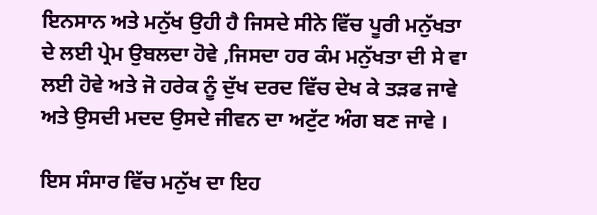ਇਨਸਾਨ ਅਤੇ ਮਨੁੱਖ ਉਹੀ ਹੈ ਜਿਸਦੇ ਸੀਨੇ ਵਿੱਚ ਪੂਰੀ ਮਨੁੱਖਤਾ ਦੇ ਲਈ ਪ੍ਰੇਮ ਉਬਲਦਾ ਹੋਵੇ ,ਜਿਸਦਾ ਹਰ ਕੰਮ ਮਨੁੱਖਤਾ ਦੀ ਸੇ ਵਾ ਲਈ ਹੋਵੇ ਅਤੇ ਜੋ ਹਰੇਕ ਨੂੰ ਦੁੱਖ ਦਰਦ ਵਿੱਚ ਦੇਖ ਕੇ ਤਡ਼ਫ ਜਾਵੇ ਅਤੇ ਉਸਦੀ ਮਦਦ ਉਸਦੇ ਜੀਵਨ ਦਾ ਅਟੁੱਟ ਅੰਗ ਬਣ ਜਾਵੇ ।

ਇਸ ਸੰਸਾਰ ਵਿੱਚ ਮਨੁੱਖ ਦਾ ਇਹ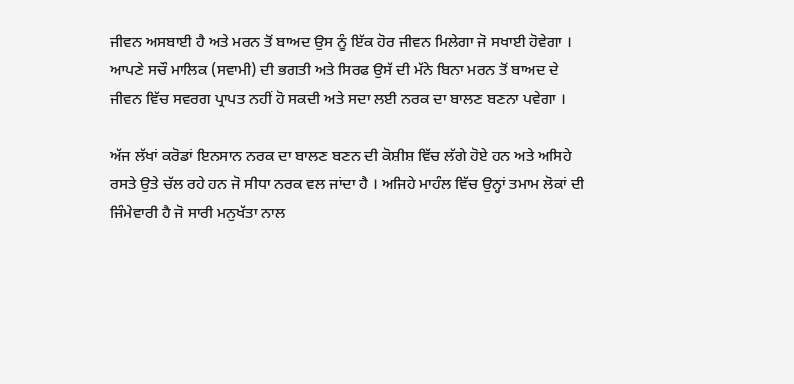ਜੀਵਨ ਅਸਬਾਈ ਹੈ ਅਤੇ ਮਰਨ ਤੋਂ ਬਾਅਦ ਉਸ ਨੂੰ ਇੱਕ ਹੋਰ ਜੀਵਨ ਮਿਲੇਗਾ ਜੋ ਸਖਾਈ ਹੋਵੇਗਾ । ਆਪਣੇ ਸਚੌ ਮਾਲਿਕ (ਸਵਾਮੀ) ਦੀ ਭਗਤੀ ਅਤੇ ਸਿਰਫ ਉਸੱ ਦੀ ਮੱਨੇ ਬਿਨਾ ਮਰਨ ਤੋਂ ਬਾਅਦ ਦੇ ਜੀਵਨ ਵਿੱਚ ਸਵਰਗ ਪ੍ਰਾਪਤ ਨਹੀਂ ਹੋ ਸਕਦੀ ਅਤੇ ਸਦਾ ਲਈ ਨਰਕ ਦਾ ਬਾਲਣ ਬਣਨਾ ਪਵੇਗਾ ।

ਅੱਜ ਲੱਖਾਂ ਕਰੋਡਾਂ ਇਨਸਾਨ ਨਰਕ ਦਾ ਬਾਲਣ ਬਣਨ ਦੀ ਕੋਸ਼ੀਸ਼ ਵਿੱਚ ਲੱਗੇ ਹੋਏ ਹਨ ਅਤੇ ਅਸਿਹੇ ਰਸਤੇ ਉਤੇ ਚੱਲ ਰਹੇ ਹਨ ਜੋ ਸੀਧਾ ਨਰਕ ਵਲ ਜਾਂਦਾ ਹੈ । ਅਜਿਹੇ ਮਾਹੰਲ ਵਿੱਚ ਉਨ੍ਹਾਂ ਤਮਾਮ ਲੋਕਾਂ ਦੀ ਜਿੰਮੇਵਾਰੀ ਹੈ ਜੋ ਸਾਰੀ ਮਨੁਖੱਤਾ ਨਾਲ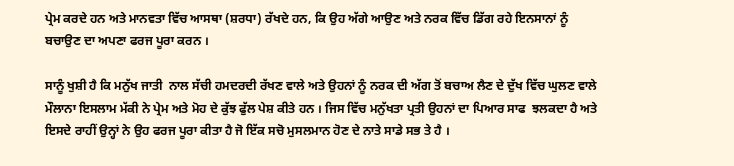ਪ੍ਰੇਮ ਕਰਦੇ ਹਨ ਅਤੇ ਮਾਨਵਤਾ ਵਿੱਚ ਆਸਥਾ (ਸ਼ਰਧਾ) ਰੱਖਦੇ ਹਨ, ਕਿ ਉਹ ਅੱਗੇ ਆਉਣ ਅਤੇ ਨਰਕ ਵਿੱਚ ਡਿੱਗ ਰਹੇ ਇਨਸਾਨਾਂ ਨੂੰ ਬਚਾਉਣ ਦਾ ਅਪਣਾ ਫਰਜ ਪੂਰਾ ਕਰਨ ।

ਸਾਨੂੰ ਖੁਸ਼ੀ ਹੈ ਕਿ ਮਨੁੱਖ ਜਾਤੀ  ਨਾਲ ਸੱਚੀ ਹਮਦਰਦੀ ਰੱਖਣ ਵਾਲੇ ਅਤੇ ਉਹਨਾਂ ਨੂੰ ਨਰਕ ਦੀ ਅੱਗ ਤੋਂ ਬਚਾਅ ਲੈਣ ਦੇ ਦੁੱਖ ਵਿੱਚ ਘੁਲਣ ਵਾਲੇ ਮੌਲਾਨਾ ਇਸਲਾਮ ਮੱਕੀ ਨੇ ਪ੍ਰੇਮ ਅਤੇ ਮੋਹ ਦੇ ਕੁੱਝ ਫੁੱਲ ਪੇਸ਼ ਕੀਤੇ ਹਨ । ਜਿਸ ਵਿੱਚ ਮਨੁੱਖਤਾ ਪ੍ਰਤੀ ਉਹਨਾਂ ਦਾ ਪਿਆਰ ਸਾਫ  ਝਲਕਦਾ ਹੈ ਅਤੇ ਇਸਦੇ ਰਾਹੀਂ ਉਨ੍ਹਾਂ ਨੇ ਉਹ ਫਰਜ ਪੂਰਾ ਕੀਤਾ ਹੈ ਜੋ ਇੱਕ ਸਚੋ ਮੁਸਲਮਾਨ ਹੋਣ ਦੇ ਨਾਤੇ ਸਾਡੇ ਸਭ ਤੇ ਹੈ ।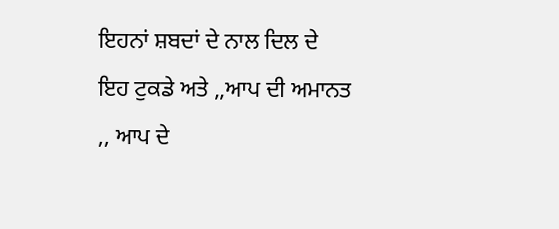ਇਹਨਾਂ ਸ਼ਬਦਾਂ ਦੇ ਨਾਲ ਦਿਲ ਦੇ ਇਹ ਟੁਕਡੇ ਅਤੇ ,,ਆਪ ਦੀ ਅਮਾਨਤ ,, ਆਪ ਦੇ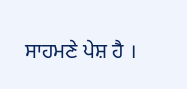ਸਾਹਮਣੇ ਪੇਸ਼ ਹੈ ।